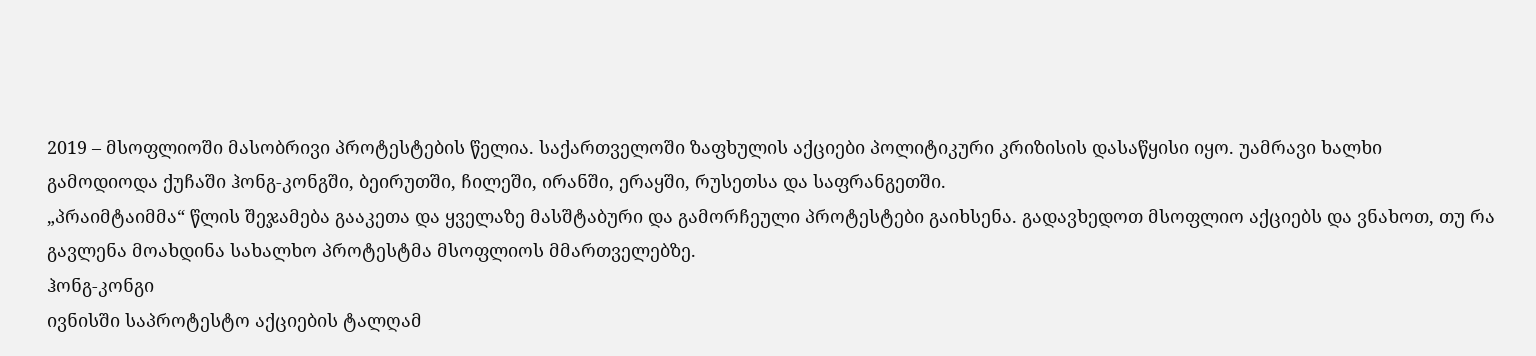2019 – მსოფლიოში მასობრივი პროტესტების წელია. საქართველოში ზაფხულის აქციები პოლიტიკური კრიზისის დასაწყისი იყო. უამრავი ხალხი გამოდიოდა ქუჩაში ჰონგ-კონგში, ბეირუთში, ჩილეში, ირანში, ერაყში, რუსეთსა და საფრანგეთში.
„პრაიმტაიმმა“ წლის შეჯამება გააკეთა და ყველაზე მასშტაბური და გამორჩეული პროტესტები გაიხსენა. გადავხედოთ მსოფლიო აქციებს და ვნახოთ, თუ რა გავლენა მოახდინა სახალხო პროტესტმა მსოფლიოს მმართველებზე.
ჰონგ-კონგი
ივნისში საპროტესტო აქციების ტალღამ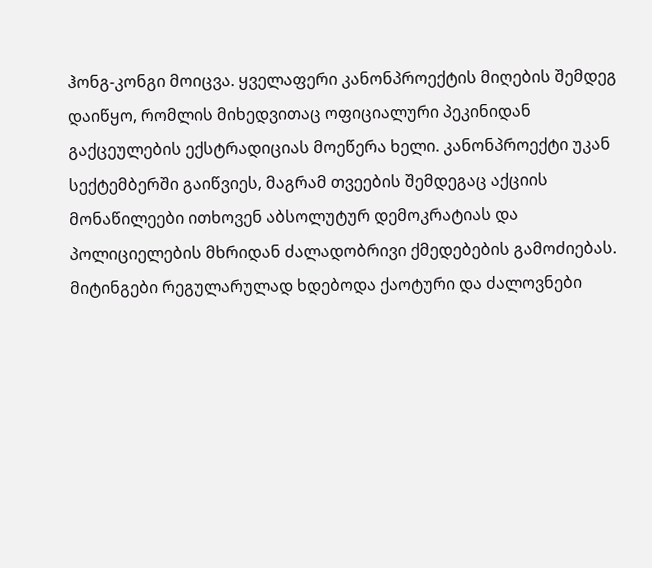ჰონგ-კონგი მოიცვა. ყველაფერი კანონპროექტის მიღების შემდეგ დაიწყო, რომლის მიხედვითაც ოფიციალური პეკინიდან გაქცეულების ექსტრადიციას მოეწერა ხელი. კანონპროექტი უკან სექტემბერში გაიწვიეს, მაგრამ თვეების შემდეგაც აქციის მონაწილეები ითხოვენ აბსოლუტურ დემოკრატიას და პოლიციელების მხრიდან ძალადობრივი ქმედებების გამოძიებას.
მიტინგები რეგულარულად ხდებოდა ქაოტური და ძალოვნები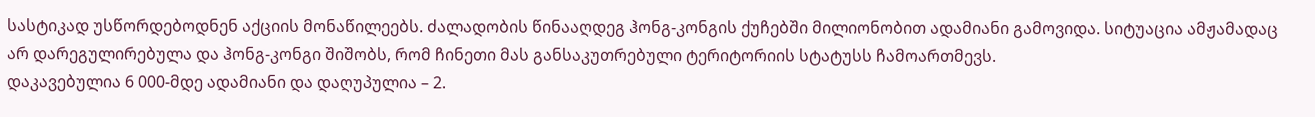სასტიკად უსწორდებოდნენ აქციის მონაწილეებს. ძალადობის წინააღდეგ ჰონგ-კონგის ქუჩებში მილიონობით ადამიანი გამოვიდა. სიტუაცია ამჟამადაც არ დარეგულირებულა და ჰონგ-კონგი შიშობს, რომ ჩინეთი მას განსაკუთრებული ტერიტორიის სტატუსს ჩამოართმევს.
დაკავებულია 6 000-მდე ადამიანი და დაღუპულია – 2.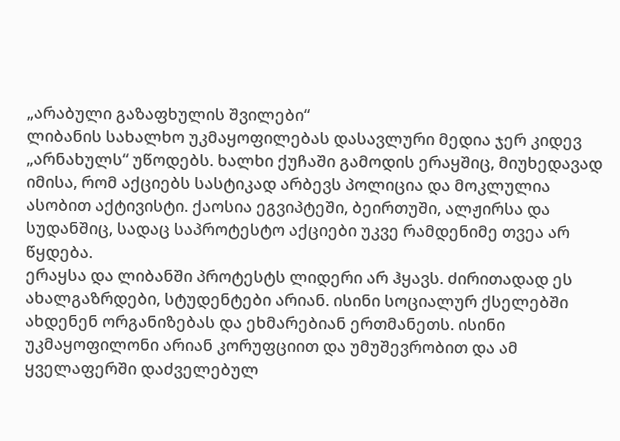„არაბული გაზაფხულის შვილები“
ლიბანის სახალხო უკმაყოფილებას დასავლური მედია ჯერ კიდევ „არნახულს“ უწოდებს. ხალხი ქუჩაში გამოდის ერაყშიც, მიუხედავად იმისა, რომ აქციებს სასტიკად არბევს პოლიცია და მოკლულია ასობით აქტივისტი. ქაოსია ეგვიპტეში, ბეირთუში, ალჟირსა და სუდანშიც, სადაც საპროტესტო აქციები უკვე რამდენიმე თვეა არ წყდება.
ერაყსა და ლიბანში პროტესტს ლიდერი არ ჰყავს. ძირითადად ეს ახალგაზრდები, სტუდენტები არიან. ისინი სოციალურ ქსელებში ახდენენ ორგანიზებას და ეხმარებიან ერთმანეთს. ისინი უკმაყოფილონი არიან კორუფციით და უმუშევრობით და ამ ყველაფერში დაძველებულ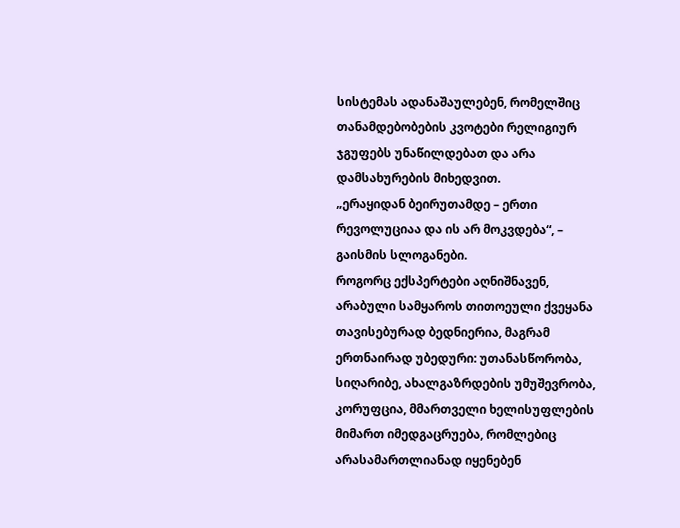სისტემას ადანაშაულებენ, რომელშიც თანამდებობების კვოტები რელიგიურ ჯგუფებს უნაწილდებათ და არა დამსახურების მიხედვით.
„ერაყიდან ბეირუთამდე – ერთი რევოლუციაა და ის არ მოკვდება“, – გაისმის სლოგანები.
როგორც ექსპერტები აღნიშნავენ, არაბული სამყაროს თითოეული ქვეყანა თავისებურად ბედნიერია, მაგრამ ერთნაირად უბედური: უთანასწორობა, სიღარიბე, ახალგაზრდების უმუშევრობა, კორუფცია, მმართველი ხელისუფლების მიმართ იმედგაცრუება, რომლებიც არასამართლიანად იყენებენ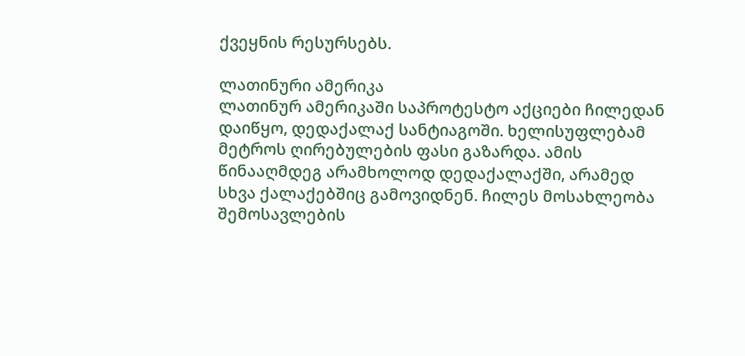ქვეყნის რესურსებს.

ლათინური ამერიკა
ლათინურ ამერიკაში საპროტესტო აქციები ჩილედან დაიწყო, დედაქალაქ სანტიაგოში. ხელისუფლებამ მეტროს ღირებულების ფასი გაზარდა. ამის წინააღმდეგ არამხოლოდ დედაქალაქში, არამედ სხვა ქალაქებშიც გამოვიდნენ. ჩილეს მოსახლეობა შემოსავლების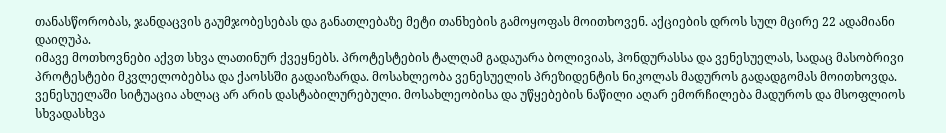თანასწორობას, ჯანდაცვის გაუმჯობესებას და განათლებაზე მეტი თანხების გამოყოფას მოითხოვენ. აქციების დროს სულ მცირე 22 ადამიანი დაიღუპა.
იმავე მოთხოვნები აქვთ სხვა ლათინურ ქვეყნებს. პროტესტების ტალღამ გადაუარა ბოლივიას, ჰონდურასსა და ვენესუელას, სადაც მასობრივი პროტესტები მკვლელობებსა და ქაოსსში გადაიზარდა. მოსახლეობა ვენესუელის პრეზიდენტის ნიკოლას მადუროს გადადგომას მოითხოვდა. ვენესუელაში სიტუაცია ახლაც არ არის დასტაბილურებული. მოსახლეობისა და უწყებების ნაწილი აღარ ემორჩილება მადუროს და მსოფლიოს სხვადასხვა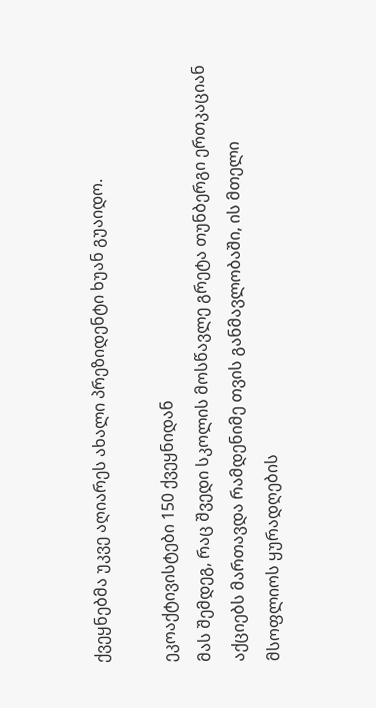ქვეყნებმა უკვე აღიარეს ახალი პრეზიდენტი ხუან გუაიდო.

ეკოაქტივისტები 150 ქვეყნიდან
მას შემდეგ, რაც შვედი სკოლის მოსწავლე გრეტა თუნბერგი ერთკაციან აქციებს მართავდა რამდენიმე თვის განმავლობაში, ის მთელი მსოფლიოს ყურადღების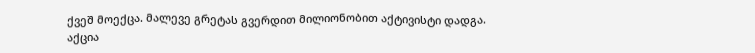ქვეშ მოექცა. მალევე გრეტას გვერდით მილიონობით აქტივისტი დადგა. აქცია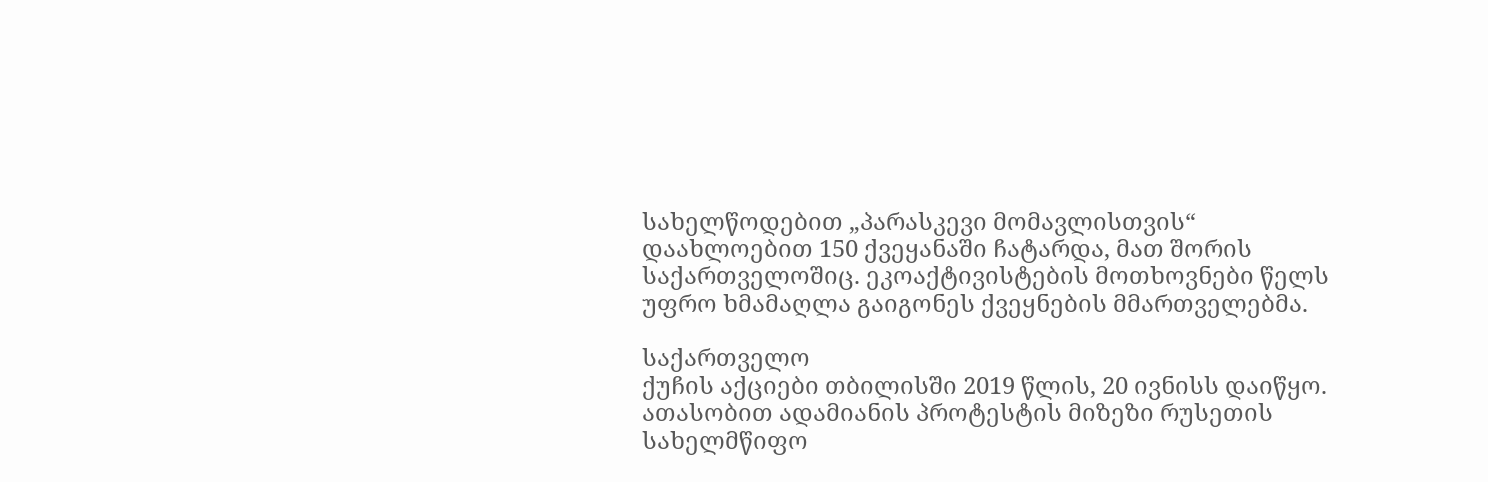სახელწოდებით „პარასკევი მომავლისთვის“ დაახლოებით 150 ქვეყანაში ჩატარდა, მათ შორის საქართველოშიც. ეკოაქტივისტების მოთხოვნები წელს უფრო ხმამაღლა გაიგონეს ქვეყნების მმართველებმა.

საქართველო
ქუჩის აქციები თბილისში 2019 წლის, 20 ივნისს დაიწყო. ათასობით ადამიანის პროტესტის მიზეზი რუსეთის სახელმწიფო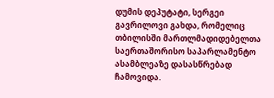დუმის დეპუტატი, სერგეი გავრილოვი გახდა, რომელიც თბილისში მართლმადიდებელთა საერთაშორისო საპარლამენტო ასამბლეაზე დასასწრებად ჩამოვიდა.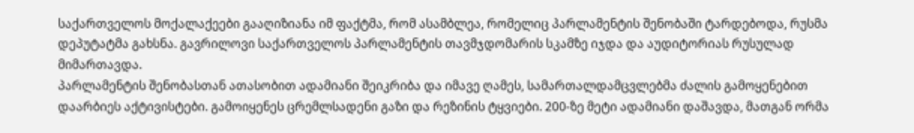საქართველოს მოქალაქეები გააღიზიანა იმ ფაქტმა, რომ ასამბლეა, რომელიც პარლამენტის შენობაში ტარდებოდა, რუსმა დეპუტატმა გახსნა. გავრილოვი საქართველოს პარლამენტის თავმჯდომარის სკამზე იჯდა და აუდიტორიას რუსულად მიმართავდა.
პარლამენტის შენობასთან ათასობით ადამიანი შეიკრიბა და იმავე ღამეს, სამართალდამცვლებმა ძალის გამოყენებით დაარბიეს აქტივისტები. გამოიყენეს ცრემლსადენი გაზი და რეზინის ტყვიები. 200-ზე მეტი ადამიანი დაშავდა, მათგან ორმა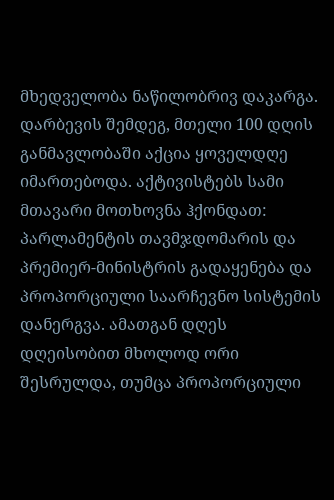მხედველობა ნაწილობრივ დაკარგა.
დარბევის შემდეგ, მთელი 100 დღის განმავლობაში აქცია ყოველდღე იმართებოდა. აქტივისტებს სამი მთავარი მოთხოვნა ჰქონდათ: პარლამენტის თავმჯდომარის და პრემიერ-მინისტრის გადაყენება და პროპორციული საარჩევნო სისტემის დანერგვა. ამათგან დღეს დღეისობით მხოლოდ ორი შესრულდა, თუმცა პროპორციული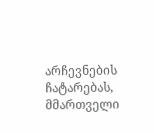არჩევნების ჩატარებას, მმართველი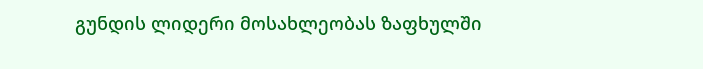გუნდის ლიდერი მოსახლეობას ზაფხულში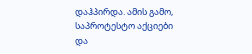დაჰპირდა. ამის გამო, საპროტესტო აქციები და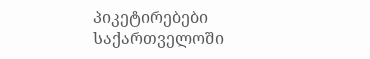პიკეტირებები საქართველოში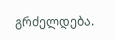გრძელდება.